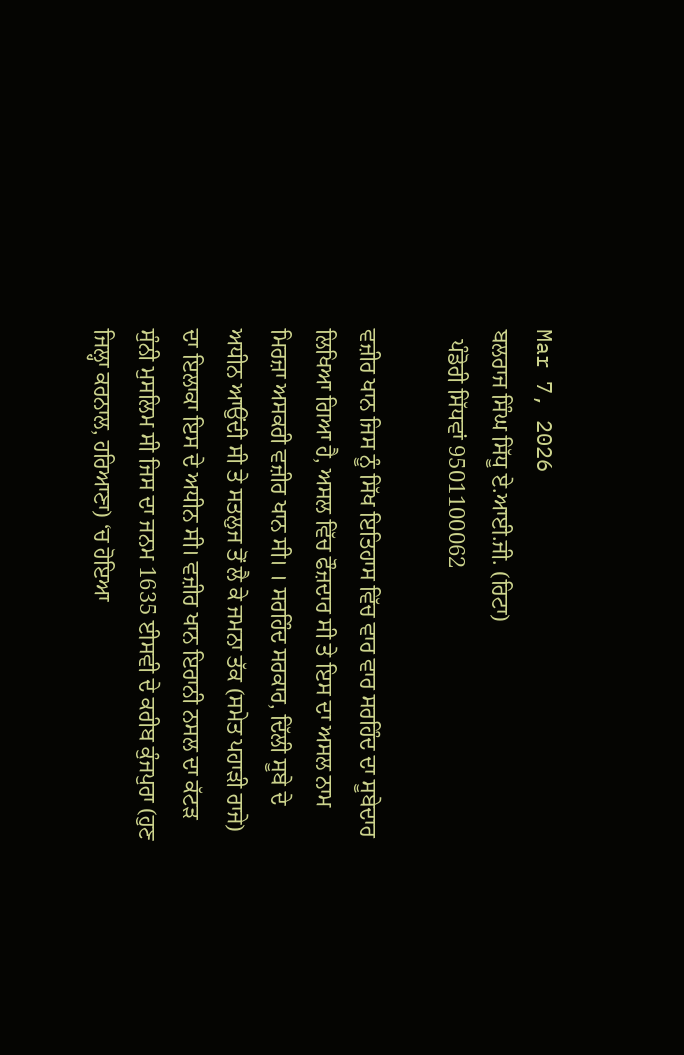Mar 7, 2026
ਬਲਰਾਜ ਸਿੰਘ ਸਿੱਧੂ ਏ.ਆਈ.ਜੀ. (ਰਿਟਾ)
  ਪੰਡੋਰੀ ਸਿੱਧਵਾਂ 9501100062

ਵਜ਼ੀਰ ਖਾਨ ਜਿਸ ਨੂੰ ਸਿੱਖ ਇਤਿਹਾਸ ਵਿੱਚ ਵਾਰ ਵਾਰ ਸਰਹਿੰਦ ਦਾ ਸੂਬੇਦਾਰ ਲਿਖਿਆ ਗਿਆ ਹੈ, ਅਸਲ ਵਿੱਚ ਫੌਜ਼ਦਾਰ ਸੀ ਤੇ ਇਸ ਦਾ ਅਸਲ ਨਾਮ ਮਿਰਜ਼ਾ ਅਸਕਰੀ ਵਜ਼ੀਰ ਖਾਨ ਸੀ। । ਸਰਹਿੰਦ ਸਰਕਾਰ, ਦਿੱਲੀ ਸੂਬੇ ਦੇ ਅਧੀਨ ਆਉਂਦੀ ਸੀ ਤੇ ਸਤਲੁਜ ਤੋਂ ਲੈ ਕੇ ਜਮਨਾ ਤੱਕ (ਸਮੇਤ ਪਹਾੜੀ ਰਾਜੇ) ਦਾ ਇਲਾਕਾ ਇਸ ਦੇ ਅਧੀਨ ਸੀ। ਵਜ਼ੀਰ ਖਾਨ ਇਰਾਨੀ ਨਸਲ ਦਾ ਕੱਟੜ ਸੁੰਨੀ ਮੁਸਲਿਮ ਸੀ ਜਿਸ ਦਾ ਜਨਮ 1635 ਈਸਵੀ ਦੇ ਕਰੀਬ ਕੁੰਜਪੁਰਾ (ਹੁਣ ਜਿਲ੍ਹਾ ਕਰਨਾਲ, ਹਰਿਆਣਾ) ‘ਚ ਹੋਇਆ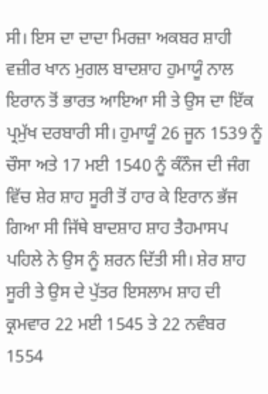ਸੀ। ਇਸ ਦਾ ਦਾਦਾ ਮਿਰਜ਼ਾ ਅਕਬਰ ਸ਼ਾਹੀ ਵਜ਼ੀਰ ਖਾਨ ਮੁਗਲ ਬਾਦਸ਼ਾਹ ਹੁਮਾਯੂੰ ਨਾਲ ਇਰਾਨ ਤੋਂ ਭਾਰਤ ਆਇਆ ਸੀ ਤੇ ਉਸ ਦਾ ਇੱਕ ਪ੍ਰਮੁੱਖ ਦਰਬਾਰੀ ਸੀ। ਹੁਮਾਯੂੰ 26 ਜੂਨ 1539 ਨੂੰ ਚੌਸਾ ਅਤੇ 17 ਮਈ 1540 ਨੂੰ ਕੰਨੌਜ ਦੀ ਜੰਗ ਵਿੱਚ ਸ਼ੇਰ ਸ਼ਾਹ ਸੂਰੀ ਤੋਂ ਹਾਰ ਕੇ ਇਰਾਨ ਭੱਜ ਗਿਆ ਸੀ ਜਿੱਥੇ ਬਾਦਸ਼ਾਹ ਸ਼ਾਹ ਤੈਹਮਾਸਪ ਪਹਿਲੇ ਨੇ ਉਸ ਨੂੰ ਸ਼ਰਨ ਦਿੱਤੀ ਸੀ। ਸ਼ੇਰ ਸ਼ਾਹ ਸੂਰੀ ਤੇ ਉਸ ਦੇ ਪੁੱਤਰ ਇਸਲਾਮ ਸ਼ਾਹ ਦੀ ਕ੍ਰਮਵਾਰ 22 ਮਈ 1545 ਤੇ 22 ਨਵੰਬਰ 1554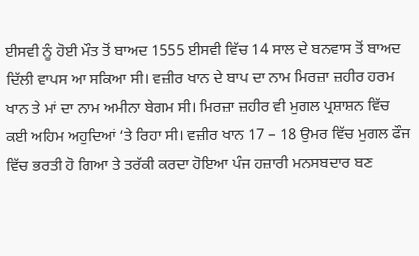ਈਸਵੀ ਨੂੰ ਹੋਈ ਮੌਤ ਤੋਂ ਬਾਅਦ 1555 ਈਸਵੀ ਵਿੱਚ 14 ਸਾਲ ਦੇ ਬਨਵਾਸ ਤੋਂ ਬਾਅਦ ਦਿੱਲੀ ਵਾਪਸ ਆ ਸਕਿਆ ਸੀ। ਵਜ਼ੀਰ ਖਾਨ ਦੇ ਬਾਪ ਦਾ ਨਾਮ ਮਿਰਜ਼ਾ ਜ਼ਹੀਰ ਹਰਮ ਖਾਨ ਤੇ ਮਾਂ ਦਾ ਨਾਮ ਅਮੀਨਾ ਬੇਗਮ ਸੀ। ਮਿਰਜ਼ਾ ਜ਼ਹੀਰ ਵੀ ਮੁਗਲ ਪ੍ਰਸ਼ਾਸ਼ਨ ਵਿੱਚ ਕਈ ਅਹਿਮ ਅਹੁਦਿਆਂ ‘ਤੇ ਰਿਹਾ ਸੀ। ਵਜ਼ੀਰ ਖਾਨ 17 – 18 ਉਮਰ ਵਿੱਚ ਮੁਗਲ ਫੌਜ ਵਿੱਚ ਭਰਤੀ ਹੋ ਗਿਆ ਤੇ ਤਰੱਕੀ ਕਰਦਾ ਹੋਇਆ ਪੰਜ ਹਜ਼ਾਰੀ ਮਨਸਬਦਾਰ ਬਣ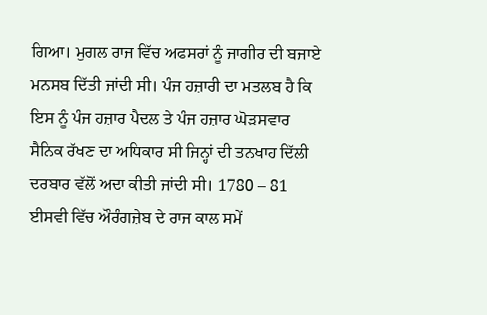ਗਿਆ। ਮੁਗਲ ਰਾਜ ਵਿੱਚ ਅਫਸਰਾਂ ਨੂੰ ਜਾਗੀਰ ਦੀ ਬਜਾਏ ਮਨਸਬ ਦਿੱਤੀ ਜਾਂਦੀ ਸੀ। ਪੰਜ ਹਜ਼ਾਰੀ ਦਾ ਮਤਲਬ ਹੈ ਕਿ ਇਸ ਨੂੰ ਪੰਜ ਹਜ਼ਾਰ ਪੈਦਲ ਤੇ ਪੰਜ ਹਜ਼ਾਰ ਘੋੜਸਵਾਰ ਸੈਨਿਕ ਰੱਖਣ ਦਾ ਅਧਿਕਾਰ ਸੀ ਜਿਨ੍ਹਾਂ ਦੀ ਤਨਖਾਹ ਦਿੱਲੀ ਦਰਬਾਰ ਵੱਲੋਂ ਅਦਾ ਕੀਤੀ ਜਾਂਦੀ ਸੀ। 1780 – 81 ਈਸਵੀ ਵਿੱਚ ਔਰੰਗਜ਼ੇਬ ਦੇ ਰਾਜ ਕਾਲ ਸਮੇਂ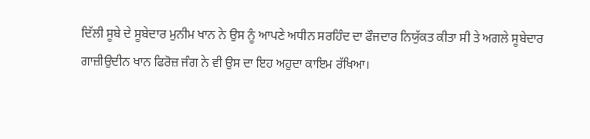ਦਿੱਲੀ ਸੂਬੇ ਦੇ ਸੂਬੇਦਾਰ ਮੁਨੀਮ ਖਾਨ ਨੇ ਉਸ ਨੂੰ ਆਪਣੇ ਅਧੀਨ ਸਰਹਿੰਦ ਦਾ ਫੌਜਦਾਰ ਨਿਯੁੱਕਤ ਕੀਤਾ ਸੀ ਤੇ ਅਗਲੇ ਸੂਬੇਦਾਰ ਗਾਜ਼ੀਉਦੀਨ ਖਾਨ ਫਿਰੋਜ਼ ਜੰਗ ਨੇ ਵੀ ਉਸ ਦਾ ਇਹ ਅਹੁਦਾ ਕਾਇਮ ਰੱਖਿਆ।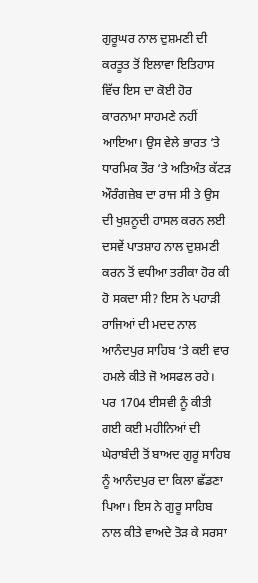ਗੁਰੂਘਰ ਨਾਲ ਦੁਸ਼ਮਣੀ ਦੀ ਕਰਤੂਤ ਤੋਂ ਇਲਾਵਾ ਇਤਿਹਾਸ ਵਿੱਚ ਇਸ ਦਾ ਕੋਈ ਹੋਰ ਕਾਰਨਾਮਾ ਸਾਹਮਣੇ ਨਹੀਂ ਆਇਆ। ਉਸ ਵੇਲੇ ਭਾਰਤ ‘ਤੇ ਧਾਰਮਿਕ ਤੌਰ ‘ਤੇ ਅਤਿਅੰਤ ਕੱਟੜ ਔਰੰਗਜ਼ੇਬ ਦਾ ਰਾਜ ਸੀ ਤੇ ਉਸ ਦੀ ਖੁਸ਼ਨੂਦੀ ਹਾਸਲ ਕਰਨ ਲਈ ਦਸਵੇਂ ਪਾਤਸ਼ਾਹ ਨਾਲ ਦੁਸ਼ਮਣੀ ਕਰਨ ਤੋਂ ਵਧੀਆ ਤਰੀਕਾ ਹੋਰ ਕੀ ਹੋ ਸਕਦਾ ਸੀ? ਇਸ ਨੇ ਪਹਾੜੀ ਰਾਜਿਆਂ ਦੀ ਮਦਦ ਨਾਲ ਆਨੰਦਪੁਰ ਸਾਹਿਬ ‘ਤੇ ਕਈ ਵਾਰ ਹਮਲੇ ਕੀਤੇ ਜੋ ਅਸਫਲ ਰਹੇ। ਪਰ 1704 ਈਸਵੀ ਨੂੰ ਕੀਤੀ ਗਈ ਕਈ ਮਹੀਨਿਆਂ ਦੀ ਘੇਰਾਬੰਦੀ ਤੋਂ ਬਾਅਦ ਗੁਰੂ ਸਾਹਿਬ ਨੂੰ ਆਨੰਦਪੁਰ ਦਾ ਕਿਲਾ ਛੱਡਣਾ ਪਿਆ। ਇਸ ਨੇ ਗੁਰੂ ਸਾਹਿਬ ਨਾਲ ਕੀਤੇ ਵਾਅਦੇ ਤੋੜ ਕੇ ਸਰਸਾ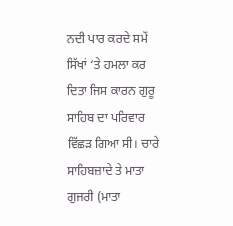ਨਦੀ ਪਾਰ ਕਰਦੇ ਸਮੇਂ ਸਿੱਖਾਂ ‘ਤੇ ਹਮਲਾ ਕਰ ਦਿਤਾ ਜਿਸ ਕਾਰਨ ਗੁਰੂ ਸਾਹਿਬ ਦਾ ਪਰਿਵਾਰ ਵਿੱਛੜ ਗਿਆ ਸੀ। ਚਾਰੇ ਸਾਹਿਬਜ਼ਾਦੇ ਤੇ ਮਾਤਾ ਗੁਜਰੀ (ਮਾਤਾ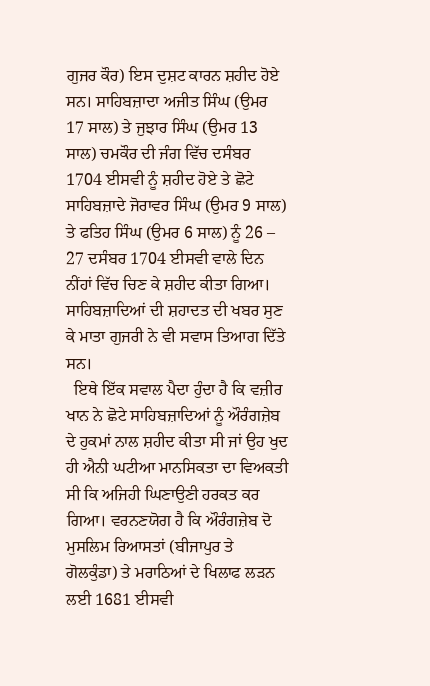ਗੁਜਰ ਕੌਰ) ਇਸ ਦੁਸ਼ਟ ਕਾਰਨ ਸ਼ਹੀਦ ਹੋਏ ਸਨ। ਸਾਹਿਬਜ਼ਾਦਾ ਅਜੀਤ ਸਿੰਘ (ਉਮਰ 17 ਸਾਲ) ਤੇ ਜੁਝਾਰ ਸਿੰਘ (ਉਮਰ 13 ਸਾਲ) ਚਮਕੌਰ ਦੀ ਜੰਗ ਵਿੱਚ ਦਸੰਬਰ 1704 ਈਸਵੀ ਨੂੰ ਸ਼ਹੀਦ ਹੋਏ ਤੇ ਛੋਟੇ ਸਾਹਿਬਜ਼ਾਦੇ ਜੋਰਾਵਰ ਸਿੰਘ (ਉਮਰ 9 ਸਾਲ) ਤੇ ਫਤਿਹ ਸਿੰਘ (ਉਮਰ 6 ਸਾਲ) ਨੂੰ 26 – 27 ਦਸੰਬਰ 1704 ਈਸਵੀ ਵਾਲੇ ਦਿਨ ਨੀਂਹਾਂ ਵਿੱਚ ਚਿਣ ਕੇ ਸ਼ਹੀਦ ਕੀਤਾ ਗਿਆ। ਸਾਹਿਬਜ਼ਾਦਿਆਂ ਦੀ ਸ਼ਹਾਦਤ ਦੀ ਖਬਰ ਸੁਣ ਕੇ ਮਾਤਾ ਗੁਜਰੀ ਨੇ ਵੀ ਸਵਾਸ ਤਿਆਗ ਦਿੱਤੇ ਸਨ।
  ਇਥੇ ਇੱਕ ਸਵਾਲ ਪੈਦਾ ਹੁੰਦਾ ਹੈ ਕਿ ਵਜ਼ੀਰ ਖਾਨ ਨੇ ਛੋਟੇ ਸਾਹਿਬਜ਼ਾਦਿਆਂ ਨੂੰ ਔਰੰਗਜ਼ੇਬ ਦੇ ਹੁਕਮਾਂ ਨਾਲ ਸ਼ਹੀਦ ਕੀਤਾ ਸੀ ਜਾਂ ਉਹ ਖੁਦ ਹੀ ਐਨੀ ਘਟੀਆ ਮਾਨਸਿਕਤਾ ਦਾ ਵਿਅਕਤੀ ਸੀ ਕਿ ਅਜਿਹੀ ਘਿਣਾਉਣੀ ਹਰਕਤ ਕਰ ਗਿਆ। ਵਰਨਣਯੋਗ ਹੈ ਕਿ ਔਰੰਗਜ਼ੇਬ ਦੋ ਮੁਸਲਿਮ ਰਿਆਸਤਾਂ (ਬੀਜਾਪੁਰ ਤੇ ਗੋਲਕੁੰਡਾ) ਤੇ ਮਰਾਠਿਆਂ ਦੇ ਖਿਲਾਫ ਲੜਨ ਲਈ 1681 ਈਸਵੀ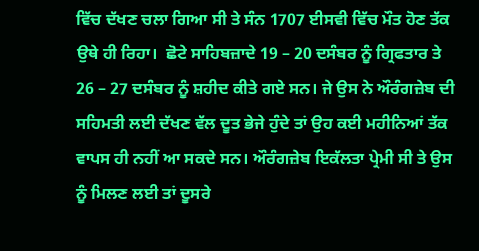ਵਿੱਚ ਦੱਖਣ ਚਲਾ ਗਿਆ ਸੀ ਤੇ ਸੰਨ 1707 ਈਸਵੀ ਵਿੱਚ ਮੌਤ ਹੋਣ ਤੱਕ ਉਥੇ ਹੀ ਰਿਹਾ।  ਛੋਟੇ ਸਾਹਿਬਜ਼ਾਦੇ 19 – 20 ਦਸੰਬਰ ਨੂੰ ਗ੍ਰਿਫਤਾਰ ਤੇ 26 – 27 ਦਸੰਬਰ ਨੂੰ ਸ਼ਹੀਦ ਕੀਤੇ ਗਏ ਸਨ। ਜੇ ਉਸ ਨੇ ਔਰੰਗਜ਼ੇਬ ਦੀ ਸਹਿਮਤੀ ਲਈ ਦੱਖਣ ਵੱਲ ਦੂਤ ਭੇਜੇ ਹੁੰਦੇ ਤਾਂ ਉਹ ਕਈ ਮਹੀਨਿਆਂ ਤੱਕ ਵਾਪਸ ਹੀ ਨਹੀਂ ਆ ਸਕਦੇ ਸਨ। ਔਰੰਗਜ਼ੇਬ ਇਕੱਲਤਾ ਪ੍ਰੇਮੀ ਸੀ ਤੇ ਉਸ ਨੂੰ ਮਿਲਣ ਲਈ ਤਾਂ ਦੂਸਰੇ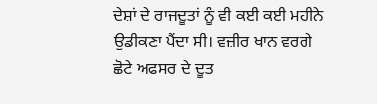ਦੇਸ਼ਾਂ ਦੇ ਰਾਜਦੂਤਾਂ ਨੂੰ ਵੀ ਕਈ ਕਈ ਮਹੀਨੇ ਉਡੀਕਣਾ ਪੈਂਦਾ ਸੀ। ਵਜ਼ੀਰ ਖਾਨ ਵਰਗੇ ਛੋਟੇ ਅਫਸਰ ਦੇ ਦੂਤ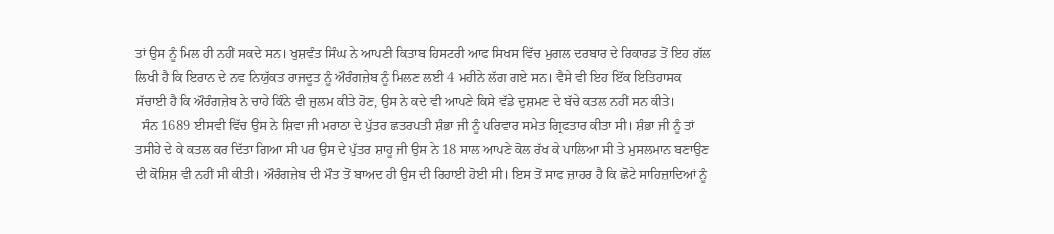ਤਾਂ ਉਸ ਨੂੰ ਮਿਲ ਹੀ ਨਹੀਂ ਸਕਦੇ ਸਨ। ਖੁਸ਼ਵੰਤ ਸਿੰਘ ਨੇ ਆਪਣੀ ਕਿਤਾਬ ਹਿਸਟਰੀ ਆਫ ਸਿਖਸ ਵਿੱਚ ਮੁਗਲ ਦਰਬਾਰ ਦੇ ਰਿਕਾਰਡ ਤੋਂ ਇਹ ਗੱਲ ਲਿਖੀ ਹੈ ਕਿ ਇਰਾਨ ਦੇ ਨਵ ਨਿਯੁੱਕਤ ਰਾਜਦੂਤ ਨੂੰ ਔਰੰਗਜ਼ੇਬ ਨੂੰ ਮਿਲਣ ਲਈ 4 ਮਹੀਨੇ ਲੱਗ ਗਏ ਸਨ। ਵੈਸੇ ਵੀ ਇਹ ਇੱਕ ਇਤਿਹਾਸਕ ਸੱਚਾਈ ਹੈ ਕਿ ਔਰੰਗਜ਼ੇਬ ਨੇ ਚਾਹੇ ਕਿੰਨੇ ਵੀ ਜ਼ੁਲਮ ਕੀਤੇ ਹੋਣ, ਉਸ ਨੇ ਕਦੇ ਵੀ ਆਪਣੇ ਕਿਸੇ ਵੱਡੇ ਦੁਸ਼ਮਣ ਦੇ ਬੱਚੇ ਕਤਲ ਨਹੀਂ ਸਨ ਕੀਤੇ।
  ਸੰਨ 1689 ਈਸਵੀ ਵਿੱਚ ਉਸ ਨੇ ਸ਼ਿਵਾ ਜੀ ਮਰਾਠਾ ਦੇ ਪੁੱਤਰ ਛਤਰਪਤੀ ਸ਼ੰਭਾ ਜੀ ਨੂੰ ਪਰਿਵਾਰ ਸਮੇਤ ਗ੍ਰਿਫਤਾਰ ਕੀਤਾ ਸੀ। ਸ਼ੰਭਾ ਜੀ ਨੂੰ ਤਾਂ ਤਸੀਹੇ ਦੇ ਕੇ ਕਤਲ ਕਰ ਦਿੱਤਾ ਗਿਆ ਸੀ ਪਰ ਉਸ ਦੇ ਪੁੱਤਰ ਸ਼ਾਹੂ ਜੀ ਉਸ ਨੇ 18 ਸਾਲ ਆਪਣੇ ਕੋਲ ਰੱਖ ਕੇ ਪਾਲਿਆ ਸੀ ਤੇ ਮੁਸਲਮਾਨ ਬਣਾਉਣ ਦੀ ਕੋਸ਼ਿਸ਼ ਵੀ ਨਹੀਂ ਸੀ ਕੀਤੀ। ਔਰੰਗਜ਼ੇਬ ਦੀ ਮੌਤ ਤੋਂ ਬਾਅਦ ਹੀ ਉਸ ਦੀ ਰਿਹਾਈ ਹੋਈ ਸੀ। ਇਸ ਤੋਂ ਸਾਫ ਜ਼ਾਹਰ ਹੈ ਕਿ ਛੋਟੇ ਸਾਹਿਜ਼ਾਦਿਆਂ ਨੂੰ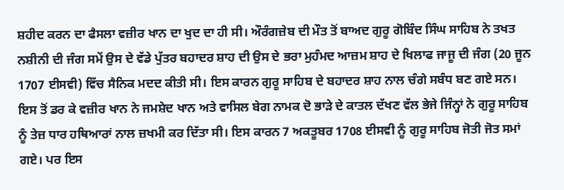ਸ਼ਹੀਦ ਕਰਨ ਦਾ ਫੈਸਲਾ ਵਜ਼ੀਰ ਖਾਨ ਦਾ ਖੁਦ ਦਾ ਹੀ ਸੀ। ਔਰੰਗਜ਼ੇਬ ਦੀ ਮੌਤ ਤੋਂ ਬਾਅਦ ਗੁਰੂ ਗੋਬਿੰਦ ਸਿੰਘ ਸਾਹਿਬ ਨੇ ਤਖਤ ਨਸ਼ੀਨੀ ਦੀ ਜੰਗ ਸਮੇਂ ਉਸ ਦੇ ਵੱਡੇ ਪੁੱਤਰ ਬਹਾਦਰ ਸ਼ਾਹ ਦੀ ਉਸ ਦੇ ਭਰਾ ਮੁਹੰਮਦ ਆਜ਼ਮ ਸ਼ਾਹ ਦੇ ਖਿਲਾਫ ਜਾਜੂ ਦੀ ਜੰਗ (20 ਜੂਨ 1707 ਈਸਵੀ) ਵਿੱਚ ਸੈਨਿਕ ਮਦਦ ਕੀਤੀ ਸੀ। ਇਸ ਕਾਰਨ ਗੁਰੂ ਸਾਹਿਬ ਦੇ ਬਹਾਦਰ ਸ਼ਾਹ ਨਾਲ ਚੰਗੇ ਸਬੰਧ ਬਣ ਗਏ ਸਨ। ਇਸ ਤੋਂ ਡਰ ਕੇ ਵਜ਼ੀਰ ਖਾਨ ਨੇ ਜਮਸ਼ੇਦ ਖਾਨ ਅਤੇ ਵਾਸਿਲ ਬੇਗ ਨਾਮਕ ਦੋ ਭਾੜੇ ਦੇ ਕਾਤਲ ਦੱਖਣ ਵੱਲ ਭੇਜੇ ਜਿੰਨ੍ਹਾਂ ਨੇ ਗੁਰੂ ਸਾਹਿਬ ਨੂੰ ਤੇਜ਼ ਧਾਰ ਹਥਿਆਰਾਂ ਨਾਲ ਜ਼ਖਮੀ ਕਰ ਦਿੱਤਾ ਸੀ। ਇਸ ਕਾਰਨ 7 ਅਕਤੂਬਰ 1708 ਈਸਵੀ ਨੂੰ ਗੁਰੂ ਸਾਹਿਬ ਜੋਤੀ ਜੋਤ ਸਮਾਂ ਗਏ। ਪਰ ਇਸ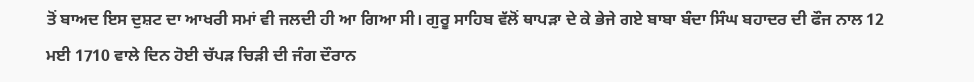ਤੋਂ ਬਾਅਦ ਇਸ ਦੁਸ਼ਟ ਦਾ ਆਖਰੀ ਸਮਾਂ ਵੀ ਜਲਦੀ ਹੀ ਆ ਗਿਆ ਸੀ। ਗੁਰੂ ਸਾਹਿਬ ਵੱਲੋਂ ਥਾਪੜਾ ਦੇ ਕੇ ਭੇਜੇ ਗਏ ਬਾਬਾ ਬੰਦਾ ਸਿੰਘ ਬਹਾਦਰ ਦੀ ਫੌਜ ਨਾਲ 12 ਮਈ 1710 ਵਾਲੇ ਦਿਨ ਹੋਈ ਚੱਪੜ ਚਿੜੀ ਦੀ ਜੰਗ ਦੌਰਾਨ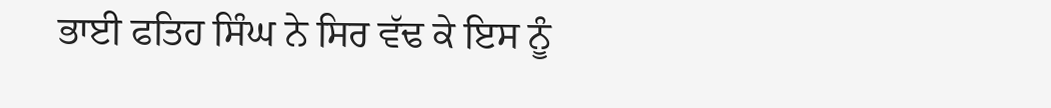ਭਾਈ ਫਤਿਹ ਸਿੰਘ ਨੇ ਸਿਰ ਵੱਢ ਕੇ ਇਸ ਨੂੰ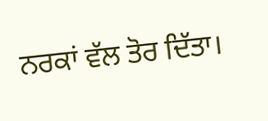ਨਰਕਾਂ ਵੱਲ ਤੋਰ ਦਿੱਤਾ।